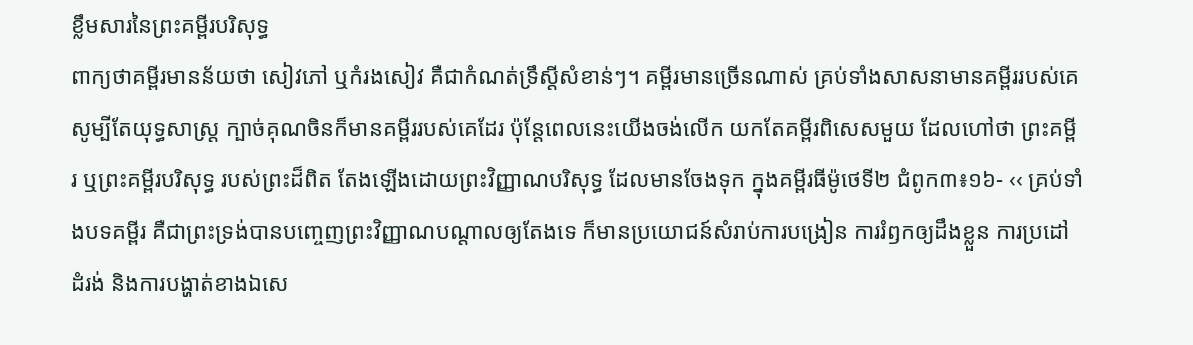ខ្លឹមសារនៃព្រះគម្ពីរបរិសុទ្ធ
ពាក្យថាគម្ពីរមានន័យថា សៀវភៅ ឬកំរងសៀវ គឺជាកំណត់ទ្រឹស្ដីសំខាន់ៗ។ គម្ពីរមានច្រើនណាស់ គ្រប់ទាំងសាសនាមានគម្ពីររបស់គេ សូម្បីតែយុទ្ធសាស្រ្ដ ក្បាច់គុណចិនក៏មានគម្ពីររបស់គេដែរ ប៉ុន្ដែពេលនេះយើងចង់លើក យកតែគម្ពីរពិសេសមួយ ដែលហៅថា ព្រះគម្ពីរ ឬព្រះគម្ពីរបរិសុទ្ធ របស់ព្រះដ៏ពិត តែងឡើងដោយព្រះវិញ្ញាណបរិសុទ្ធ ដែលមានចែងទុក ក្នុងគម្ពីរធីម៉ូថេទី២ ជំពូក៣៖១៦- ‹‹ គ្រប់ទាំងបទគម្ពីរ គឺជាព្រះទ្រង់បានបញ្ចេញព្រះវិញ្ញាណបណ្តាលឲ្យតែងទេ ក៏មានប្រយោជន៍សំរាប់ការបង្រៀន ការរំឭកឲ្យដឹងខ្លួន ការប្រដៅដំរង់ និងការបង្ហាត់ខាងឯសេ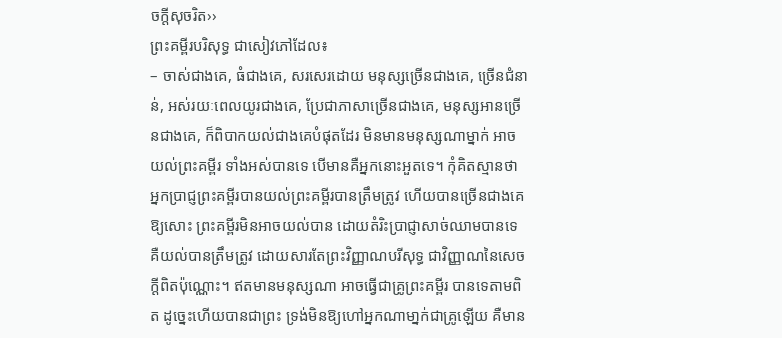ចក្តីសុចរិត››
ព្រះគម្ពីរបរិសុទ្ធ ជាសៀវភៅដែល៖
– ចាស់ជាងគេ, ធំជាងគេ, សរសេរដោយ មនុស្សច្រើនជាងគេ, ច្រើនជំនាន់, អស់រយៈពេលយូរជាងគេ, ប្រែជាភាសាច្រើនជាងគេ, មនុស្សអានច្រើនជាងគេ, ក៏ពិបាកយល់ជាងគេបំផុតដែរ មិនមានមនុស្សណាម្នាក់ អាចយល់ព្រះគម្ពីរ ទាំងអស់បានទេ បើមានគឺអ្នកនោះអួតទេ។ កុំគិតស្មានថា អ្នកប្រាជ្ញព្រះគម្ពីរបានយល់ព្រះគម្ពីរបានត្រឹមត្រូវ ហើយបានច្រើនជាងគេឱ្យសោះ ព្រះគម្ពីរមិនអាចយល់បាន ដោយតំរិះបា្រជ្ញាសាច់ឈាមបានទេ គឺយល់បានត្រឹមត្រូវ ដោយសារតែព្រះវិញ្ញាណបរីសុទ្ធ ជាវិញ្ញាណនៃសេចក្ដីពិតប៉ុណ្ណោះ។ ឥតមានមនុស្សណា អាចធ្វើជាគ្រូព្រះគម្ពីរ បានទេតាមពិត ដូច្នេះហើយបានជាព្រះ ទ្រង់មិនឱ្យហៅអ្នកណាមា្នក់ជាគ្រូឡើយ គឺមាន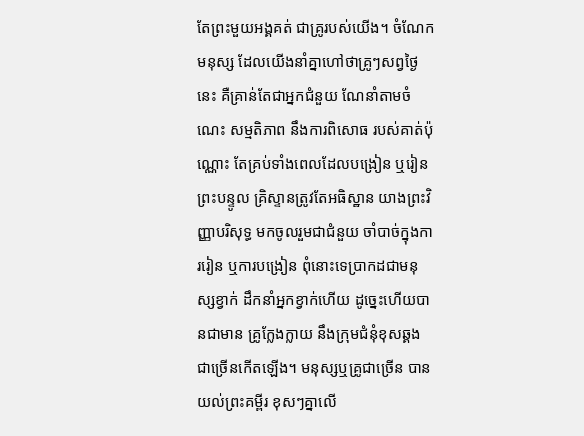តែព្រះមួយអង្គគត់ ជាគ្រូរបស់យើង។ ចំណែកមនុស្ស ដែលយើងនាំគ្នាហៅថាគ្រូៗសព្វថ្ងៃនេះ គឺគ្រាន់តែជាអ្នកជំនួយ ណែនាំតាមចំណេះ សម្មតិភាព នឹងការពិសោធ របស់គាត់ប៉ុណ្ណោះ តែគ្រប់ទាំងពេលដែលបង្រៀន ឬរៀនព្រះបន្ទូល គ្រិស្ទានត្រូវតែអធិស្ឋាន យាងព្រះវិញ្ញាបរិសុទ្ធ មកចូលរួមជាជំនួយ ចាំបាច់ក្នុងការរៀន ឬការបង្រៀន ពុំនោះទេបា្រកដជាមនុស្សខ្វាក់ ដឹកនាំអ្នកខ្វាក់ហើយ ដូច្នេះហើយបានជាមាន គ្រូក្លែងក្លាយ នឹងក្រុមជំនុំខុសឆ្គង ជាច្រើនកើតឡើង។ មនុស្សឬគ្រូជាច្រើន បានយល់ព្រះគម្ពីរ ខុសៗគ្នាលើ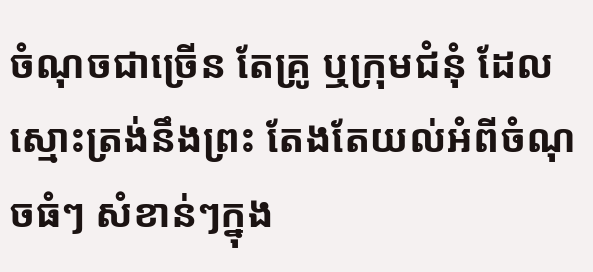ចំណុចជាច្រើន តែគ្រូ ឬក្រុមជំនុំ ដែលស្មោះត្រង់នឹងព្រះ តែងតែយល់អំពីចំណុចធំៗ សំខាន់ៗក្នុង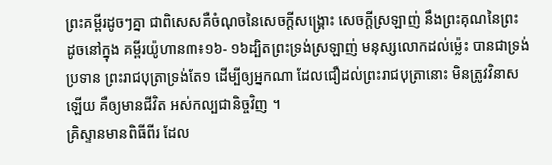ព្រះគម្ពីរដូចៗគ្នា ជាពិសេសគឺចំណុចនៃសេចក្ដីសង្គ្រោះ សេចក្ដីស្រឡាញ់ នឹងព្រះគុណនៃព្រះ ដូចនៅក្នុង គម្ពីរយ៉ូហាន៣៖១៦- ១៦ដ្បិតព្រះទ្រង់ស្រឡាញ់ មនុស្សលោកដល់ម៉្លេះ បានជាទ្រង់ប្រទាន ព្រះរាជបុត្រាទ្រង់តែ១ ដើម្បីឲ្យអ្នកណា ដែលជឿដល់ព្រះរាជបុត្រានោះ មិនត្រូវវិនាសឡើយ គឺឲ្យមានជីវិត អស់កល្បជានិច្ចវិញ ។
គ្រិស្ទានមានពិធីពីរ ដែល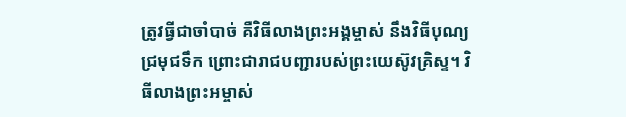ត្រូវធ្វីជាចាំបាច់ គឺវិធីលាងព្រះអង្គម្ចាស់ នឹងវិធីបុណ្យជ្រមុជទឹក ព្រោះជារាជបញ្ជារបស់ព្រះយេស៊ូវគ្រិស្ទ។ វិធីលាងព្រះអម្ចាស់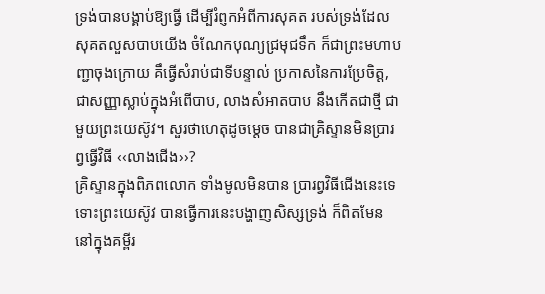ទ្រង់បានបង្គាប់ឱ្យធ្វើ ដើម្បីរំព្ញកអំពីការសុគត របស់ទ្រង់ដែលសុគតលួសបាបយើង ចំណែកបុណ្យជ្រមុជទឹក ក៏ជាព្រះមហាបញ្ជាចុងក្រោយ គឹធ្វើសំរាប់ជាទីបន្ទាល់ ប្រកាសនៃការប្រែចិត្ដ, ជាសញ្ញាស្លាប់ក្នុងអំពើបាប, លាងសំអាតបាប នឹងកើតជាថ្មី ជាមួយព្រះយេស៊ូវ។ សួរថាហេតុដូចម្ដេច បានជាគ្រិស្ទានមិនប្រារព្វធ្វើវិធី ‹‹លាងជើង››?
គ្រិស្ទានក្នុងពិភពលោក ទាំងមូលមិនបាន ប្រារព្វវិធីជើងនេះទេ ទោះព្រះយេស៊ូវ បានធ្វើការនេះបង្ហាញសិស្សទ្រង់ ក៏ពិតមែន នៅក្នុងគម្ពីរ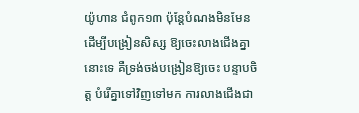យ៉ូហាន ជំពូក១៣ ប៉ុន្ដែបំណងមិនមែន ដើម្បីបង្រៀនសិស្ស ឱ្យចេះលាងជើងគ្នានោះទេ គឺទ្រង់ចង់បង្រៀនឱ្យចេះ បន្ទាបចិត្ដ បំរើគ្នាទៅវិញទៅមក ការលាងជើងជា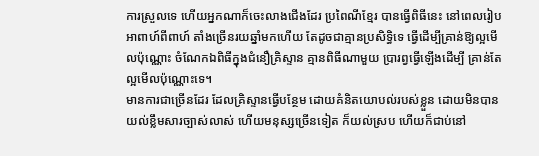ការស្រួលទេ ហើយអ្នកណាក៏ចេះលាងជើងដែរ ប្រពៃណីខ្មែរ បានធ្វើពិធីនេះ នៅពេលរៀបអាពាហ៍ពីពាហ៍ តាំងច្រើនរយឆ្នាំមកហើយ តែដូចជាគ្មានប្រសិទ្ធិទេ ធ្វើដើម្បីគ្រាន់ឱ្យល្អមើលប៉ុណ្ណោះ ចំណែកឯពិធីក្នុងជំនឿគ្រិស្ទាន គ្មានពិធីណាមួយ ប្រារព្វធ្វើឡើងដើម្បី គ្រាន់តែល្អមើលប៉ុណ្ណោះទេ។
មានការជាច្រើនដែរ ដែលគ្រិស្ទានធ្វើបន្ថែម ដោយគំនិតយោបល់របស់ខ្លួន ដោយមិនបានយល់ខ្លឹមសារច្បាស់លាស់ ហើយមនុស្សច្រើនទៀត ក៏យល់ស្រប ហើយក៏ជាប់នៅ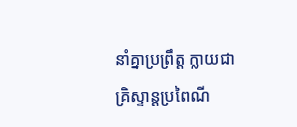នាំគ្នាប្រព្រឹត្ដ ក្លាយជាគ្រិស្ទាន្ដប្រពៃណី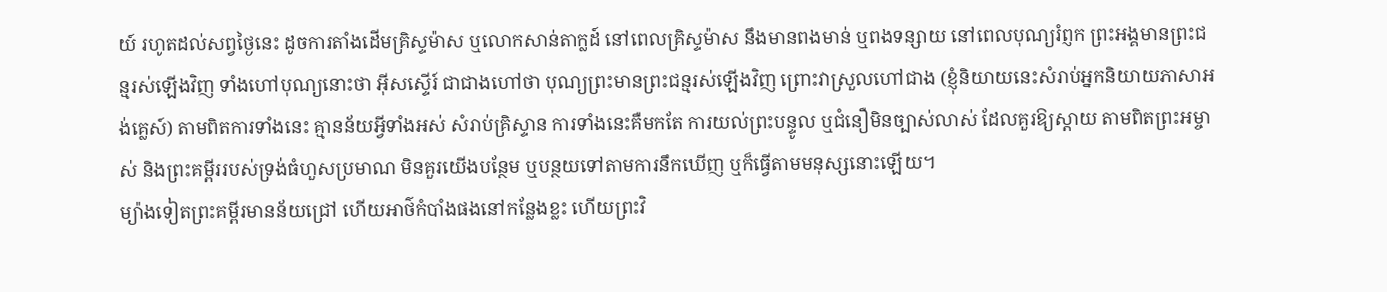យ៍ រហូតដល់សព្វថ្ងៃនេះ ដូចការតាំងដើមគ្រិស្ទម៉ាស ឬលោកសាន់តាក្លដ៍ នៅពេលគ្រិស្ទម៉ាស នឹងមានពងមាន់ ឬពងទន្សាយ នៅពេលបុណ្យរំព្ញក ព្រះអង្គមានព្រះជន្មរស់ឡើងវិញ ទាំងហៅបុណ្យនោះថា អ៊ីសស្ទើរ៍ ជាជាងហៅថា បុណ្យព្រះមានព្រះជន្មរស់ឡើងវិញ ព្រោះវាស្រួលហៅជាង (ខ្ញុំនិយាយនេះសំរាប់អ្នកនិយាយភាសាអង់គ្លេស៍) តាមពិតការទាំងនេះ គ្មានន័យអ្វីទាំងអស់ សំរាប់គ្រិស្ទាន ការទាំងនេះគឺមកតែ ការយល់ព្រះបន្ទូល ឬជំនឿមិនច្បាស់លាស់ ដែលគួរឱ្យស្ដាយ តាមពិតព្រះអម្ចាស់ និងព្រះគម្ពីររបស់ទ្រង់ធំហួសប្រមាណ មិនគួរយើងបន្ថែម ឬបន្ថយទៅតាមការនឹកឃើញ ឬក៏ធ្វើតាមមនុស្សនោះឡើយ។
ម្យ៉ាងទៀតព្រះគម្ពីរមានន័យជ្រៅ ហើយអាថ៌កំបាំងផងនៅកន្លែងខ្លះ ហើយព្រះវិ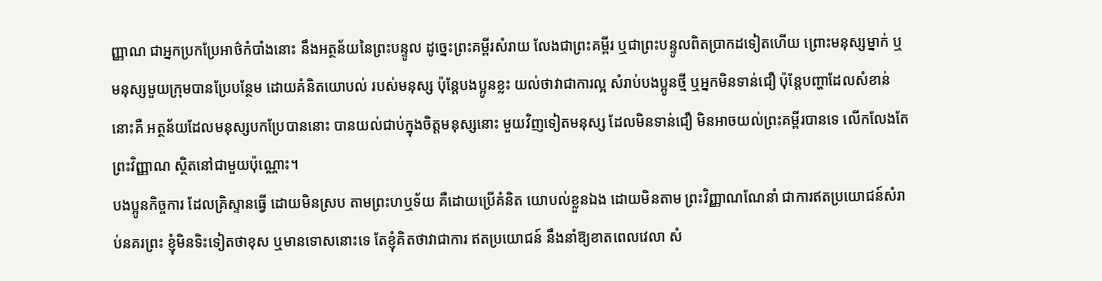ញ្ញាណ ជាអ្នកប្រកប្រែអាថ៌កំបាំងនោះ នឹងអត្ថន័យនៃព្រះបន្ទូល ដូច្នេះព្រះគម្ពីរសំរាយ លែងជាព្រះគម្ពីរ ឬជាព្រះបន្ទូលពិតប្រាកដទៀតហើយ ព្រោះមនុស្សម្នាក់ ឬមនុស្សមួយក្រុមបានប្រែបន្ថែម ដោយគំនិតយោបល់ របស់មនុស្ស ប៉ុន្ដែបងប្អូនខ្លះ យល់ថាវាជាការល្អ សំរាប់បងប្អូនថ្មី ឬអ្នកមិនទាន់ជឿ ប៉ុន្ដែបញ្ហាដែលសំខាន់នោះគឺ អត្ថន័យដែលមនុស្សបកប្រែបាននោះ បានយល់ជាប់ក្នុងចិត្ដមនុស្សនោះ មួយវិញទៀតមនុស្ស ដែលមិនទាន់ជឿ មិនអាចយល់ព្រះគម្ពីរបានទេ លើកលែងតែព្រះវិញ្ញាណ ស្ថិតនៅជាមួយប៉ុណ្ណោះ។
បងប្អូនកិច្ចការ ដែលគ្រិស្ទានធ្វើ ដោយមិនស្រប តាមព្រះហឬទ័យ គឺដោយប្រើគំនិត យោបល់ខ្លួនឯង ដោយមិនតាម ព្រះវិញ្ញាណណែនាំ ជាការឥតប្រយោជន៍សំរាប់នគរព្រះ ខ្ញុំមិនទិះទៀតថាខុស ឬមានទោសនោះទេ តែខ្ញុំគិតថាវាជាការ ឥតប្រយោជន៍ នឹងនាំឱ្យខាតពេលវេលា សំ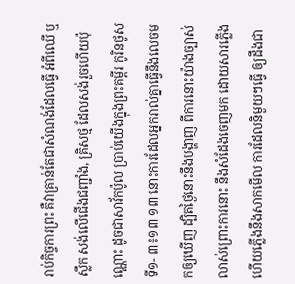រាប់កិច្ចការព្រះ គឺវាគ្រាន់តែជាសំណង់ដែលធ្វើ អំពីឈើ ឬស្លឹក សង់លើជើងជញ្ជាំង, គ្រិសថ្ម ដែលសង់រួចហើយប៉ុណ្ណោះ ដូចជាសាវ័កប៉ូល ប្រាប់យើងក្នុងព្រះគម្ពីរ កូរិនថូសទី១- ៣៖១៣ ១៣ នោះការដែលអ្នករាល់គ្នាធ្វើនឹងលេចមកឲ្យឃើញ ដ្បិតថ្ងៃនោះនឹងបង្ហាញ ពីការនោះយ៉ាងច្បាស់លាស់ព្រោះការនោះ នឹងសំដែងចេញមក ដោយសារភ្លើង ហើយភ្លើងនឹងសាកមើល ការដែលនិមួយៗធ្វើ ឲ្យដឹងជា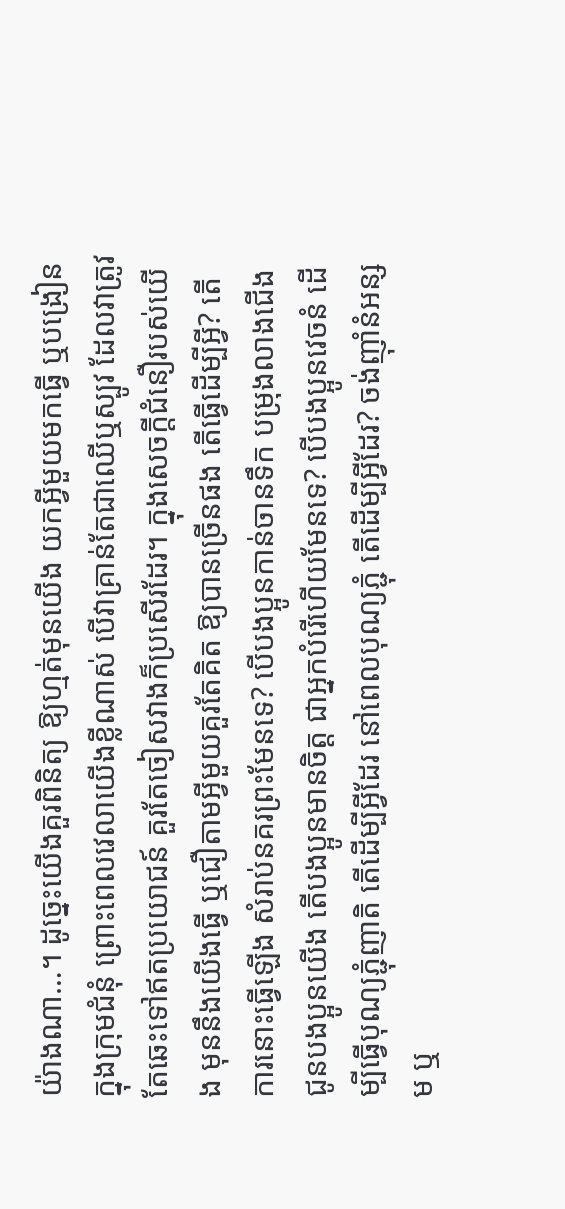យ៉ាងណា…។ ដូច្នេះយើងគួរពិនិត្យ ឱ្យហ្មត់មុនយើង យកអ្វីមួយមកធ្វើ ឬបង្រៀនក្នុងក្រុមជំនុំ ព្រោះពេលវេលាយើងខ្លីណាស់ បើវាគ្រាន់តែជាឈើឬស្បូវ ដែលវាត្រូវតែឆេះទៅឥតប្រយោជន៍ គួរតែចៀសវាងក៏ប្រសើរដែរ។ ក្នុងសេចកី្ដជំនឿរបស់យើង មុននឹងយើងធ្វើ ឬជឿតាមអ្វីមួយគួរតែគិត ឱ្យបានច្រើនផង តើធ្វើដើម្បីអ្វី? តើការនោះធ្វើឡើង សំរាប់នគរព្រះមែនទេ? បើបងប្អូនកាន់ចានទឹក បម្រុងលាងជើងជូនបងប្អូនយើង តើបងប្អូនមានចិត្ដ ជាអ្នកបំរើហើយមែនទេ? បើបងប្អូនវេចនំ ដើម្បីធ្វើបុណ្យភ្ជុំញាតិ តើដើម្បីអ្វីដែរ នៅពេលបុណ្យភ្ជុំ តើដើម្បីអ្វីដែរ? ចង់ញ៉ាំនំអន្សម ឬ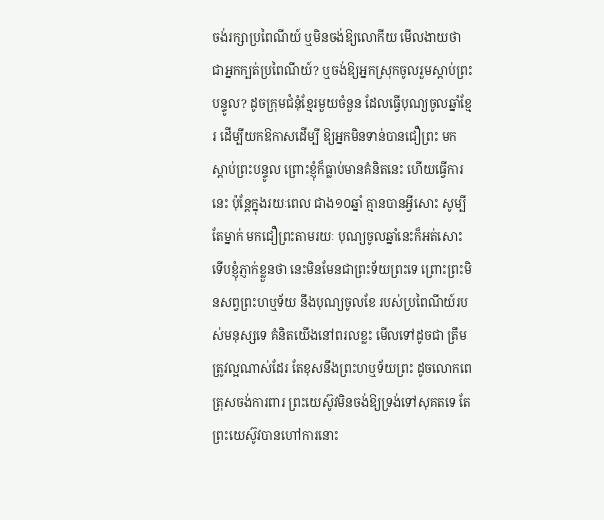ចង់រក្សាប្រពៃណីយ៍ ឬមិនចង់ឱ្យលោកីយ មើលងាយថា ជាអ្នកក្បត់ប្រពៃណីយ៍? ឬចង់ឱ្យអ្នកស្រុកចូលរួមស្ដាប់ព្រះបន្ទូល? ដូចក្រុមជំនុំខ្មែរមួយចំនួន ដែលធ្វើបុណ្យចូលឆ្នាំខ្មែរ ដើម្បីយកឱកាសដើម្បី ឱ្យអ្នកមិនទាន់បានជឿព្រះ មកស្ដាប់ព្រះបន្ទូល ព្រោះខ្ញុំក៏ធ្លាប់មានគំនិតនេះ ហើយធ្វើការនេះ ប៉ុនែ្ដក្នុងរយៈពេល ជាង១០ឆ្នាំ គ្មានបានអ្វីសោះ សូម្បីតែម្នាក់ មកជឿព្រះតាមរយៈ បុណ្យចូលឆ្នាំនេះក៏អត់សោះ ទើបខ្ញុំភ្ញាក់ខ្លួនថា នេះមិនមែនជាព្រះទ័យព្រះទេ ព្រោះព្រះមិនសព្វព្រះហឬទ័យ នឹងបុណ្យចូលខែ របស់ប្រពៃណីយ៍របស់មនុស្សទេ គំនិតយើងនៅពរលខ្លះ មើលទៅដូចជា ត្រឹមត្រូវល្អណាស់ដែរ តែខុសនឹងព្រះហឬទ័យព្រះ ដូចលោកពេត្រុសចង់ការពារ ព្រះយេស៊ូវមិនចង់ឱ្យទ្រង់ទៅសុគតទេ តែព្រះយេស៊ូវបានហៅការនោះ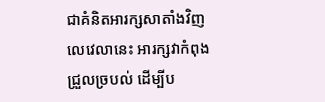ជាគំនិតអារក្សសាតាំងវិញ លេវេលានេះ អារក្សវាកំពុងជ្រួលច្របល់ ដើម្បីប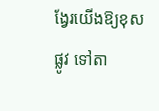ង្វែរយើងឱ្យខុសផ្លូវ ទៅតា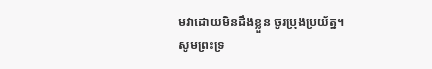មវាដោយមិនដឹងខ្លួន ចូរប្រុងប្រយ័ត្ន។
សូមព្រះទ្រ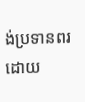ង់ប្រទានពរ
ដោយ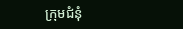ក្រុមជំនុំ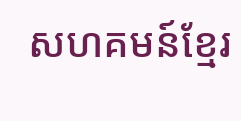សហគមន៍ខ្មែរ